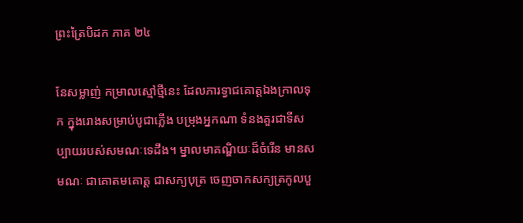ព្រះត្រៃបិដក ភាគ ២៤

នែសម្លាញ់ កម្រាលស្មៅថ្មីនេះ ដែលភារទ្វាជគោត្តឯងក្រាលទុក ក្នុងរោងសម្រាប់បូជាភ្លើង បម្រុងអ្នកណា ទំនងគួរជាទីសប្បាយរបស់សមណៈទេដឹង។ ម្នាលមាគណ្ឌិយៈដ៏ចំរើន មានសមណៈ ជាគោតមគោត្ត ជាសក្យបុត្រ ចេញចាកសក្យត្រកូលបួ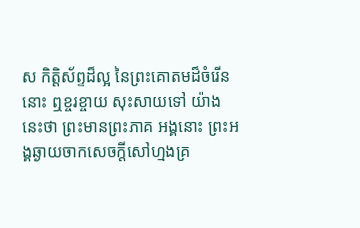ស កិត្តិស័ព្ទដ៏ល្អ នៃព្រះគោតមដ៏ចំរើននោះ ឮខ្ចរខ្ចាយ សុះសាយទៅ យ៉ាងនេះថា ព្រះមានព្រះភាគ អង្គនោះ ព្រះអង្គឆ្ងាយចាកសេចក្តីសៅហ្មងគ្រ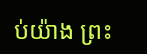ប់យ៉ាង ព្រះ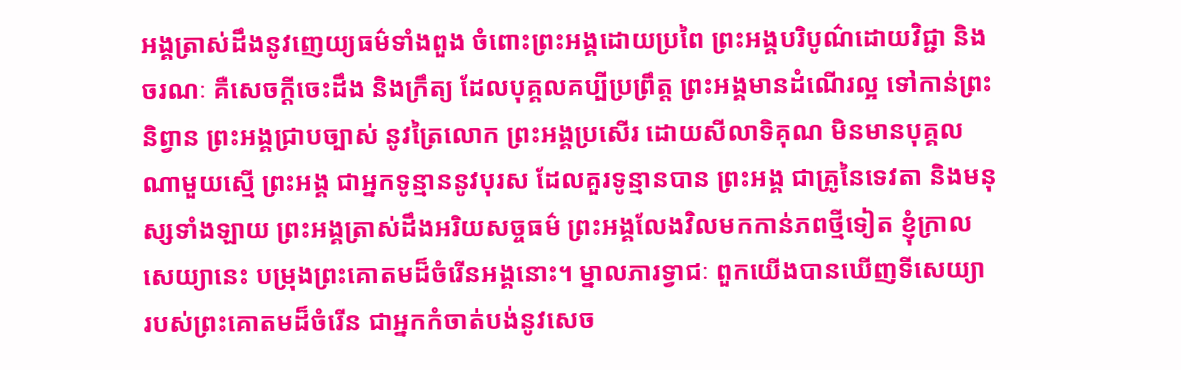អង្គត្រាស់ដឹងនូវញេយ្យធម៌ទាំងពួង ចំពោះព្រះអង្គដោយប្រពៃ ព្រះអង្គបរិបូណ៌ដោយវិជ្ជា និងចរណៈ គឺសេចក្តីចេះដឹង និងក្រឹត្យ ដែលបុគ្គលគប្បីប្រព្រឹត្ត ព្រះអង្គមានដំណើរល្អ ទៅកាន់ព្រះនិព្វាន ព្រះអង្គជ្រាបច្បាស់ នូវត្រៃលោក ព្រះអង្គប្រសើរ ដោយសីលាទិគុណ មិនមានបុគ្គលណាមួយស្មើ ព្រះអង្គ ជាអ្នកទូន្មាននូវបុរស ដែលគួរទូន្មានបាន ព្រះអង្គ ជាគ្រូនៃទេវតា និងមនុស្សទាំងឡាយ ព្រះអង្គត្រាស់ដឹងអរិយសច្ចធម៌ ព្រះអង្គលែងវិលមកកាន់ភពថ្មីទៀត ខ្ញុំក្រាលសេយ្យានេះ បម្រុងព្រះគោតមដ៏ចំរើនអង្គនោះ។ ម្នាលភារទ្វាជៈ ពួកយើងបានឃើញទីសេយ្យា របស់ព្រះគោតមដ៏ចំរើន ជាអ្នកកំចាត់បង់នូវសេច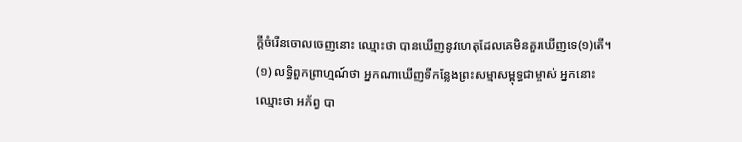ក្តីចំរើនចោលចេញនោះ ឈ្មោះថា បានឃើញនូវហេតុដែលគេមិនគួរឃើញទេ(១)តើ។
(១) លទ្ធិពួកព្រាហ្មណ៍ថា អ្នកណាឃើញទីកន្លែងព្រះសម្មាសម្ពុទ្ធជាម្ចាស់ អ្នកនោះ ឈ្មោះថា អភ័ព្វ បា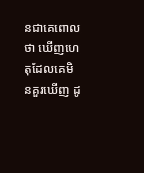នជាគេពោលថា ឃើញហេតុដែលគេមិនគួរឃើញ ដូ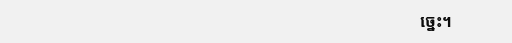ច្នេះ។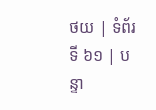ថយ | ទំព័រទី ៦១ | បន្ទា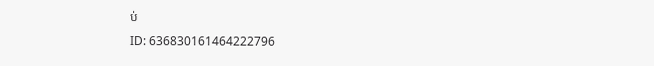ប់
ID: 636830161464222796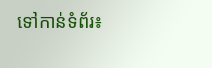ទៅកាន់ទំព័រ៖